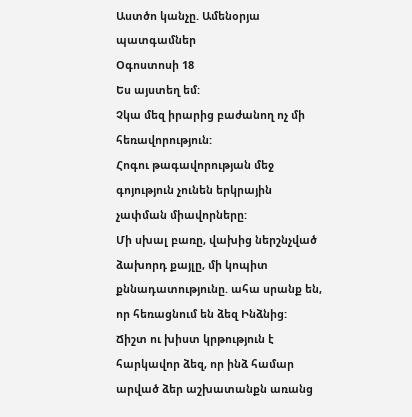Աստծո կանչը. Ամենօրյա պատգամներ
Օգոստոսի 18
Ես այստեղ եմ:
Չկա մեզ իրարից բաժանող ոչ մի հեռավորություն:
Հոգու թագավորության մեջ գոյություն չունեն երկրային չափման միավորները:
Մի սխալ բառը, վախից ներշնչված ձախորդ քայլը, մի կոպիտ քննադատությունը. ահա սրանք են, որ հեռացնում են ձեզ Ինձնից:
Ճիշտ ու խիստ կրթություն է հարկավոր ձեզ, որ ինձ համար արված ձեր աշխատանքն առանց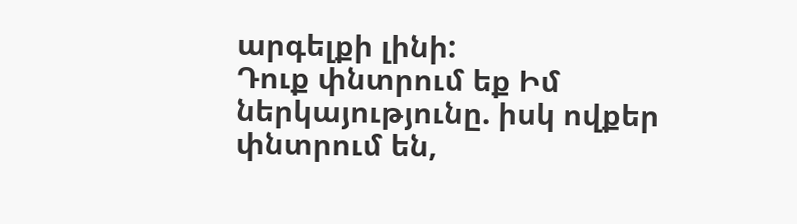արգելքի լինի:
Դուք փնտրում եք Իմ ներկայությունը. իսկ ովքեր փնտրում են,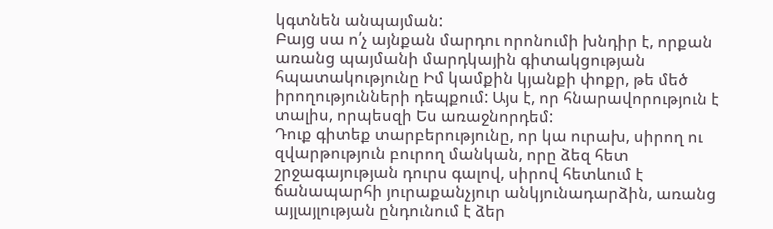կգտնեն անպայման:
Բայց սա ո՛չ այնքան մարդու որոնումի խնդիր է, որքան առանց պայմանի մարդկային գիտակցության հպատակությունը Իմ կամքին կյանքի փոքր, թե մեծ իրողությունների դեպքում: Այս է, որ հնարավորություն է տալիս, որպեսզի Ես առաջնորդեմ:
Դուք գիտեք տարբերությունը, որ կա ուրախ, սիրող ու զվարթություն բուրող մանկան, որը ձեզ հետ շրջագայության դուրս գալով, սիրով հետևում է ճանապարհի յուրաքանչյուր անկյունադարձին, առանց այլայլության ընդունում է ձեր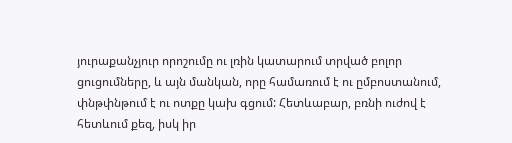յուրաքանչյուր որոշումը ու լռին կատարում տրված բոլոր ցուցումները, և այն մանկան, որը համառում է ու ըմբոստանում, փնթփնթում է ու ոտքը կախ գցում: Հետևաբար, բռնի ուժով է հետևում քեզ, իսկ իր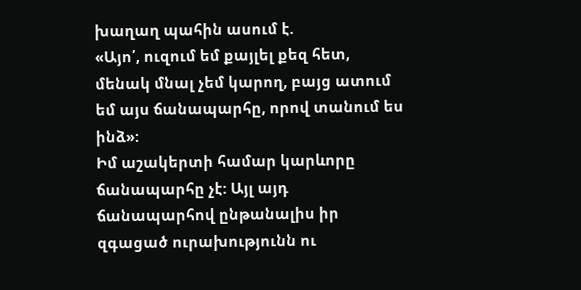խաղաղ պահին ասում է.
«Այո՛, ուզում եմ քայլել քեզ հետ, մենակ մնալ չեմ կարող, բայց ատում եմ այս ճանապարհը, որով տանում ես ինձ»:
Իմ աշակերտի համար կարևորը ճանապարհը չէ: Այլ այդ ճանապարհով ընթանալիս իր զգացած ուրախությունն ու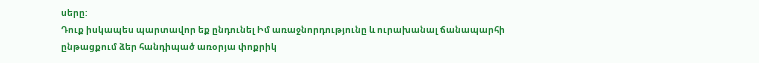սերը:
Դուք իսկապես պարտավոր եք ընդունել Իմ առաջնորդությունը և ուրախանալ ճանապարհի ընթացքում ձեր հանդիպած առօրյա փոքրիկ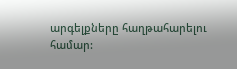արգելքները հաղթահարելու համար: